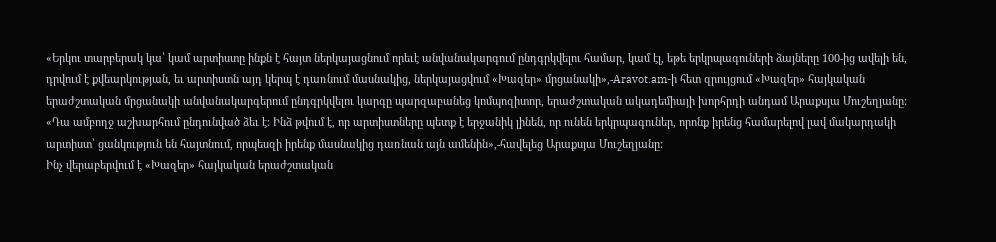«Երկու տարբերակ կա՝ կամ արտիստը ինքն է հայտ ներկայացնում որեւէ անվանակարգում ընդգրկվելու համար, կամ էլ, եթե երկրպագուների ձայները 100-ից ավելի են, դրվում է քվեարկության, եւ արտիստն այդ կերպ է դառնում մասնակից, ներկայացվում «Խազեր» մրցանակի»,-Aravot.am-ի հետ զրույցում «Խազեր» հայկական երաժշտական մրցանակի անվանակարգերում ընդգրկվելու կարգը պարզաբանեց կոմպոզիտոր, երաժշտական ակադեմիայի խորհրդի անդամ Արաքսյա Մուշեղյանը: «Դա ամբողջ աշխարհում ընդունված ձեւ է: Ինձ թվում է, որ արտիստները պետք է երջանիկ լինեն, որ ունեն երկրպագուներ, որոնք իրենց համարելով լավ մակարդակի արտիստ՝ ցանկություն են հայտնում, որպեսզի իրենք մասնակից դառնան այն ամենին»,-հավելեց Արաքսյա Մուշեղյանը:
Ինչ վերաբերվում է «Խազեր» հայկական երաժշտական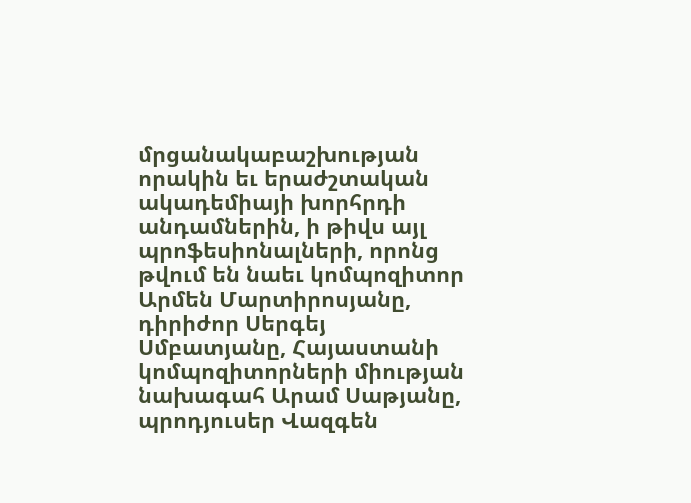մրցանակաբաշխության որակին եւ երաժշտական ակադեմիայի խորհրդի անդամներին, ի թիվս այլ պրոֆեսիոնալների, որոնց թվում են նաեւ կոմպոզիտոր Արմեն Մարտիրոսյանը, դիրիժոր Սերգեյ Սմբատյանը, Հայաստանի կոմպոզիտորների միության նախագահ Արամ Սաթյանը, պրոդյուսեր Վազգեն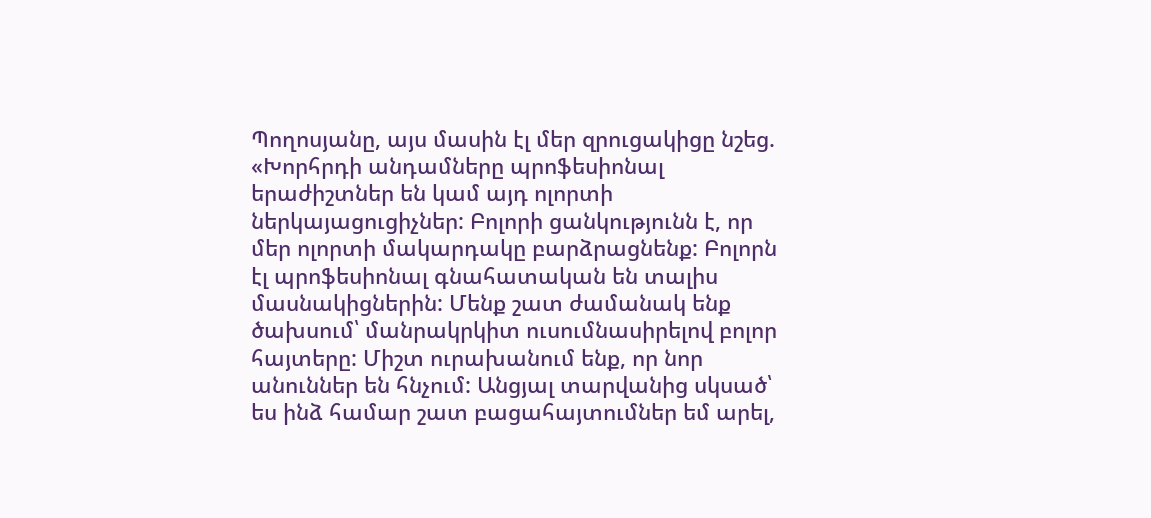Պողոսյանը, այս մասին էլ մեր զրուցակիցը նշեց. «Խորհրդի անդամները պրոֆեսիոնալ երաժիշտներ են կամ այդ ոլորտի ներկայացուցիչներ: Բոլորի ցանկությունն է, որ մեր ոլորտի մակարդակը բարձրացնենք: Բոլորն էլ պրոֆեսիոնալ գնահատական են տալիս մասնակիցներին: Մենք շատ ժամանակ ենք ծախսում՝ մանրակրկիտ ուսումնասիրելով բոլոր հայտերը: Միշտ ուրախանում ենք, որ նոր անուններ են հնչում: Անցյալ տարվանից սկսած՝ ես ինձ համար շատ բացահայտումներ եմ արել,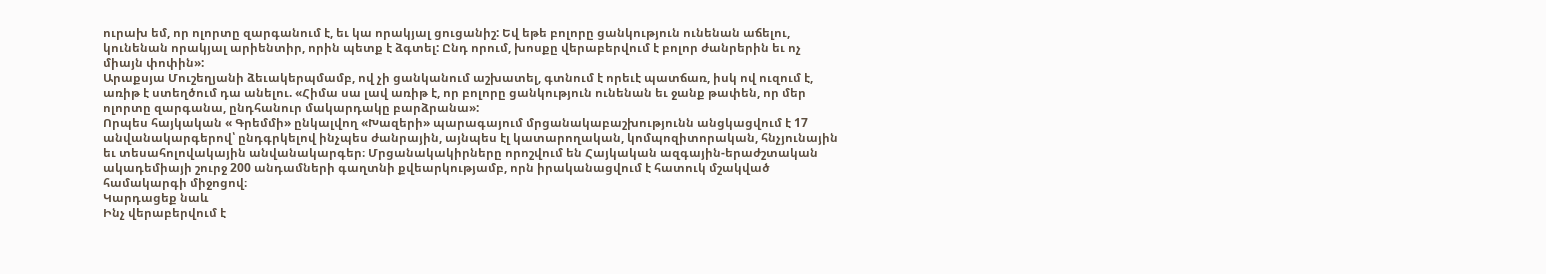ուրախ եմ, որ ոլորտը զարգանում է, եւ կա որակյալ ցուցանիշ: Եվ եթե բոլորը ցանկություն ունենան աճելու, կունենան որակյալ արիենտիր, որին պետք է ձգտել: Ընդ որում, խոսքը վերաբերվում է բոլոր ժանրերին եւ ոչ միայն փոփին»:
Արաքսյա Մուշեղյանի ձեւակերպմամբ, ով չի ցանկանում աշխատել, գտնում է որեւէ պատճառ, իսկ ով ուզում է, առիթ է ստեղծում դա անելու. «Հիմա սա լավ առիթ է, որ բոլորը ցանկություն ունենան եւ ջանք թափեն, որ մեր ոլորտը զարգանա, ընդհանուր մակարդակը բարձրանա»:
Որպես հայկական « Գրեմմի» ընկալվող «Խազերի» պարագայում մրցանակաբաշխությունն անցկացվում է 17 անվանակարգերով՝ ընդգրկելով ինչպես ժանրային, այնպես էլ կատարողական, կոմպոզիտորական, հնչյունային եւ տեսահոլովակային անվանակարգեր։ Մրցանակակիրները որոշվում են Հայկական ազգային-երաժշտական ակադեմիայի շուրջ 200 անդամների գաղտնի քվեարկությամբ, որն իրականացվում է հատուկ մշակված համակարգի միջոցով։
Կարդացեք նաև
Ինչ վերաբերվում է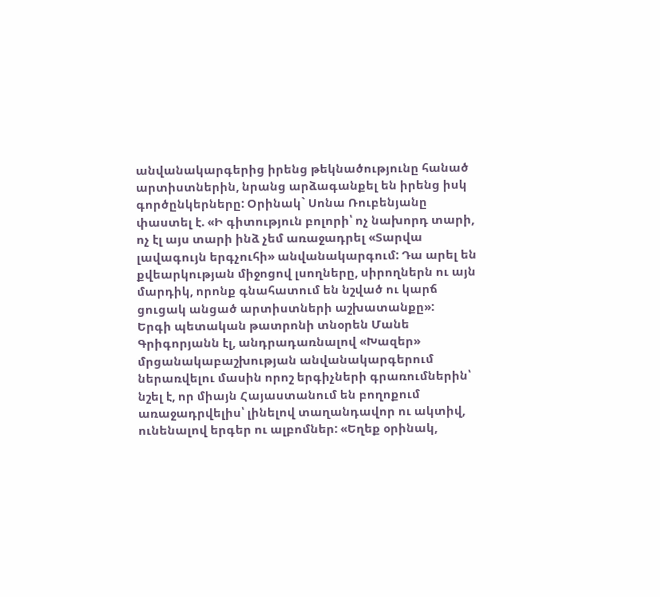անվանակարգերից իրենց թեկնածությունը հանած արտիստներին, նրանց արձագանքել են իրենց իսկ գործընկերները: Օրինակ` Սոնա Ռուբենյանը փաստել է. «Ի գիտություն բոլորի՝ ոչ նախորդ տարի, ոչ էլ այս տարի ինձ չեմ առաջադրել «Տարվա լավագույն երգչուհի» անվանակարգում: Դա արել են քվեարկության միջոցով լսողները, սիրողներն ու այն մարդիկ, որոնք գնահատում են նշված ու կարճ ցուցակ անցած արտիստների աշխատանքը»:
Երգի պետական թատրոնի տնօրեն Մանե Գրիգորյանն էլ, անդրադառնալով «Խազեր» մրցանակաբաշխության անվանակարգերում ներառվելու մասին որոշ երգիչների գրառումներին՝ նշել է, որ միայն Հայաստանում են բողոքում առաջադրվելիս՝ լինելով տաղանդավոր ու ակտիվ, ունենալով երգեր ու ալբոմներ: «Եղեք օրինակ,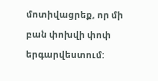մոտիվացրեք, որ մի բան փոխվի փոփ երգարվեստում: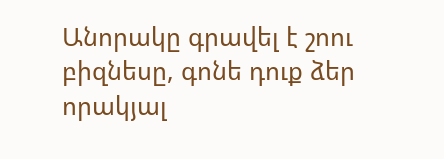Անորակը գրավել է շոու բիզնեսը, գոնե դուք ձեր որակյալ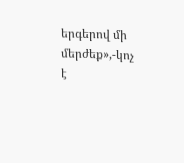երգերով մի մերժեք»,-կոչ է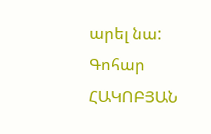արել նա:
Գոհար ՀԱԿՈԲՅԱՆ